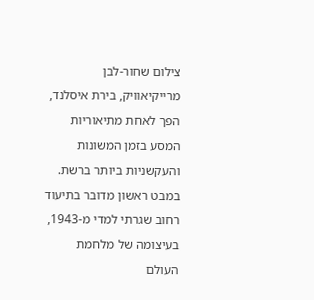צילום שחור-לבן מרייקיאוויק, בירת איסלנד, הפך לאחת מתיאוריות המסע בזמן המשונות והעקשניות ביותר ברשת. במבט ראשון מדובר בתיעוד רחוב שגרתי למדי מ-1943, בעיצומה של מלחמת העולם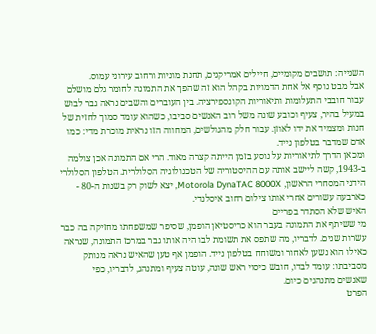השנייה: תושבים מקומיים, חיילים אמריקנים, תחנת מוניות ורחוב עירוני עמוס.
אבל מבט נוסף אל אחת הדמויות בקהל הוא זה שהפך את התמונה לחומר גלם מושלם עבור חובבי התעלומות ותיאוריות הקונספירציה. בין העוברים והשבים נראה גבר לבוש במעיל בהיר, צעיף וכובע שונה משל רוב האנשים סביבו, כשהוא עומד סמוך לחזית של חנות ומצמיד את ידו לאוזן. עבור חלק מהגולשים, המחווה הזו נראית מוכרת מדי: כמו אדם שמדבר בטלפון נייד.
ומכאן הדרך לתיאוריות על נוסע בזמן הייתה קצרה מאוד. הרי אם התמונה אכן צולמה ב-1943, קשה ליישב אותה עם ההיסטוריה של הטכנולוגיה הסלולרית. הטלפון הסלולרי הידני המסחרי הראשון, Motorola DynaTAC 8000X, יצא לשוק רק בשנות ה-80 - כארבעה עשורים אחרי אותו צילום רחוב איסלנדי.
האיש שלא הסתדר בפריים
מי ששיתף את התמונה בעבר הוא כריסטיאן הופמן, שסיפר שמשפחתו מחזיקה בה כבר עשרות שנים. לדבריו, מה שתפס את תשומת לבו היה אותו גבר במרכז התמונה, שנראה כאילו הוא נשען לאחור ומשוחח בטלפון נייד. הופמן אף טען שהאיש נראה מנותק מסביבתו: עומד לבדו, חובש כיסוי ראש שונה, עוטה צעיף ומתנהג, לדבריו, כפי שאנשים מתנהגים כיום.
הפרט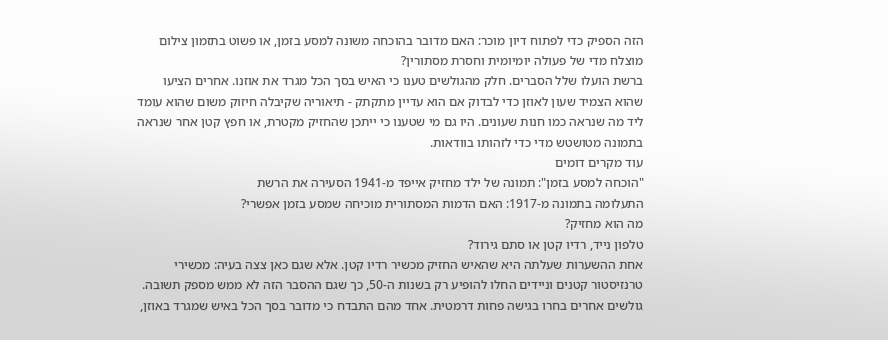הזה הספיק כדי לפתוח דיון מוכר: האם מדובר בהוכחה משונה למסע בזמן, או פשוט בתזמון צילום מוצלח מדי של פעולה יומיומית וחסרת מסתורין?
ברשת הועלו שלל הסברים. חלק מהגולשים טענו כי האיש בסך הכל מגרד את אוזנו. אחרים הציעו שהוא הצמיד שעון לאוזן כדי לבדוק אם הוא עדיין מתקתק - תיאוריה שקיבלה חיזוק משום שהוא עומד ליד מה שנראה כמו חנות שעונים. היו גם מי שטענו כי ייתכן שהחזיק מקטרת, או חפץ קטן אחר שנראה בתמונה מטושטש מדי כדי לזהותו בוודאות.
עוד מקרים דומים
"הוכחה למסע בזמן": תמונה של ילד מחזיק אייפד מ-1941 הסעירה את הרשת
התעלומה בתמונה מ-1917: האם הדמות המסתורית מוכיחה שמסע בזמן אפשרי?
מה הוא מחזיק?
טלפון נייד, רדיו קטן או סתם גירוד?
אחת ההשערות שעלתה היא שהאיש החזיק מכשיר רדיו קטן. אלא שגם כאן צצה בעיה: מכשירי טרנזיסטור קטנים וניידים החלו להופיע רק בשנות ה-50, כך שגם ההסבר הזה לא ממש מספק תשובה.
גולשים אחרים בחרו בגישה פחות דרמטית. אחד מהם התבדח כי מדובר בסך הכל באיש שמגרד באוזן,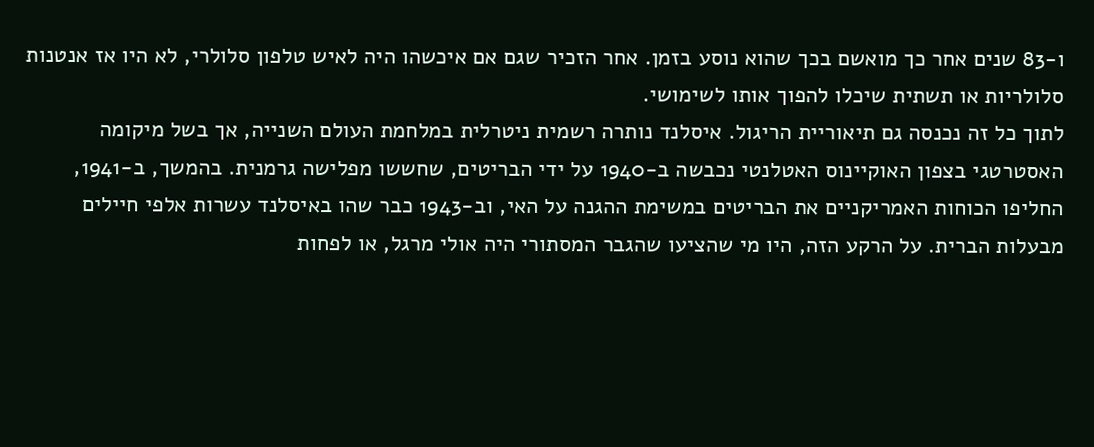ו-83 שנים אחר כך מואשם בכך שהוא נוסע בזמן. אחר הזכיר שגם אם איכשהו היה לאיש טלפון סלולרי, לא היו אז אנטנות סלולריות או תשתית שיכלו להפוך אותו לשימושי.
לתוך כל זה נכנסה גם תיאוריית הריגול. איסלנד נותרה רשמית ניטרלית במלחמת העולם השנייה, אך בשל מיקומה האסטרטגי בצפון האוקיינוס האטלנטי נכבשה ב-1940 על ידי הבריטים, שחששו מפלישה גרמנית. בהמשך, ב-1941, החליפו הכוחות האמריקניים את הבריטים במשימת ההגנה על האי, וב-1943 כבר שהו באיסלנד עשרות אלפי חיילים מבעלות הברית. על הרקע הזה, היו מי שהציעו שהגבר המסתורי היה אולי מרגל, או לפחות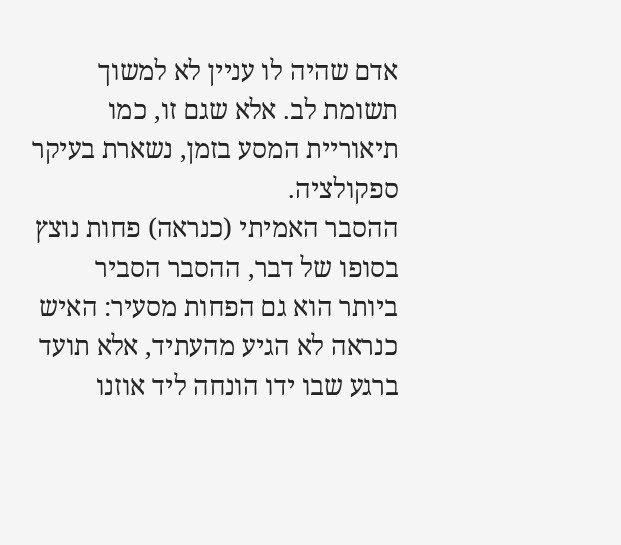אדם שהיה לו עניין לא למשוך תשומת לב. אלא שגם זו, כמו תיאוריית המסע בזמן, נשארת בעיקר ספקולציה.
ההסבר האמיתי (כנראה) פחות נוצץ
בסופו של דבר, ההסבר הסביר ביותר הוא גם הפחות מסעיר: האיש כנראה לא הגיע מהעתיד, אלא תועד ברגע שבו ידו הונחה ליד אוזנו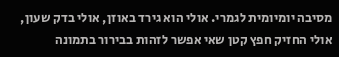מסיבה יומיומית לגמרי. אולי הוא גירד באוזן, אולי בדק שעון, אולי החזיק חפץ קטן שאי אפשר לזהות בבירור בתמונה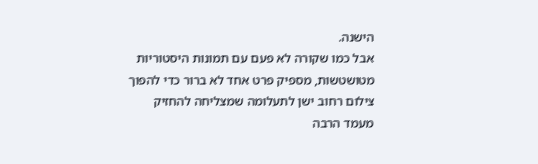הישנה.
אבל כמו שקורה לא פעם עם תמונות היסטוריות מטושטשות, מספיק פרט אחד לא ברור כדי להפוך צילום רחוב ישן לתעלומה שמצליחה להחזיק מעמד הרבה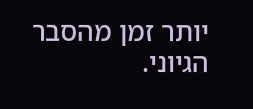יותר זמן מהסבר הגיוני.